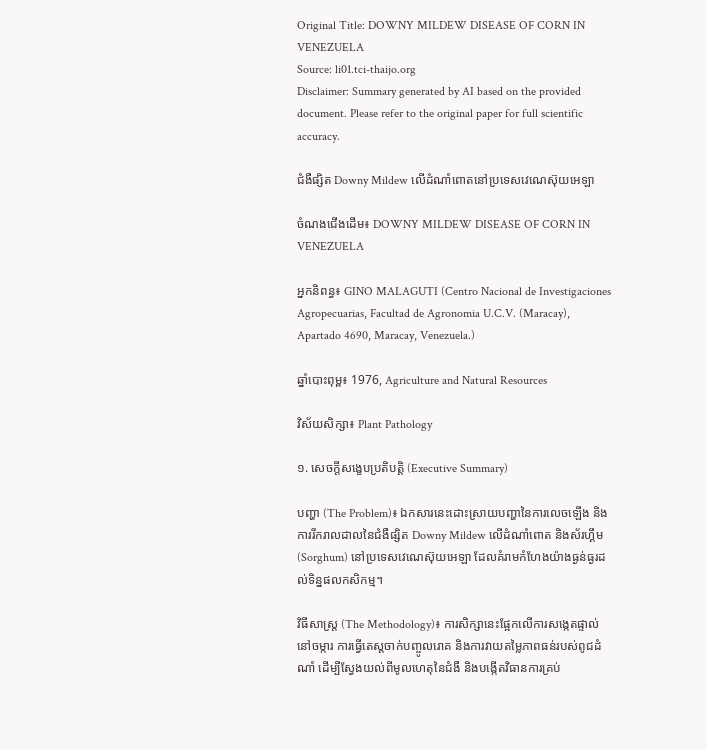Original Title: DOWNY MILDEW DISEASE OF CORN IN VENEZUELA
Source: li01.tci-thaijo.org
Disclaimer: Summary generated by AI based on the provided document. Please refer to the original paper for full scientific accuracy.

ជំងឺផ្សិត Downy Mildew លើដំណាំពោតនៅប្រទេសវេណេស៊ុយអេឡា

ចំណងជើងដើម៖ DOWNY MILDEW DISEASE OF CORN IN VENEZUELA

អ្នកនិពន្ធ៖ GINO MALAGUTI (Centro Nacional de Investigaciones Agropecuarias, Facultad de Agronomia U.C.V. (Maracay), Apartado 4690, Maracay, Venezuela.)

ឆ្នាំបោះពុម្ព៖ 1976, Agriculture and Natural Resources

វិស័យសិក្សា៖ Plant Pathology

១. សេចក្តីសង្ខេបប្រតិបត្តិ (Executive Summary)

បញ្ហា (The Problem)៖ ឯកសារនេះដោះស្រាយបញ្ហានៃការលេចឡើង និងការរីករាលដាលនៃជំងឺផ្សិត Downy Mildew លើដំណាំពោត និងស័រហ្គឹម (Sorghum) នៅប្រទេសវេណេស៊ុយអេឡា ដែលគំរាមកំហែងយ៉ាងធ្ងន់ធ្ងរដល់ទិន្នផលកសិកម្ម។

វិធីសាស្ត្រ (The Methodology)៖ ការសិក្សានេះផ្អែកលើការសង្កេតផ្ទាល់នៅចម្ការ ការធ្វើតេស្តចាក់បញ្ចូលរោគ និងការវាយតម្លៃភាពធន់របស់ពូជដំណាំ ដើម្បីស្វែងយល់ពីមូលហេតុនៃជំងឺ និងបង្កើតវិធានការគ្រប់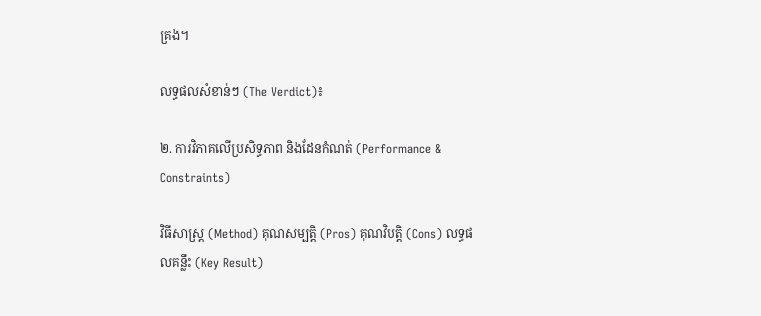គ្រង។

លទ្ធផលសំខាន់ៗ (The Verdict)៖

២. ការវិភាគលើប្រសិទ្ធភាព និងដែនកំណត់ (Performance & Constraints)

វិធីសាស្ត្រ (Method) គុណសម្បត្តិ (Pros) គុណវិបត្តិ (Cons) លទ្ធផលគន្លឹះ (Key Result)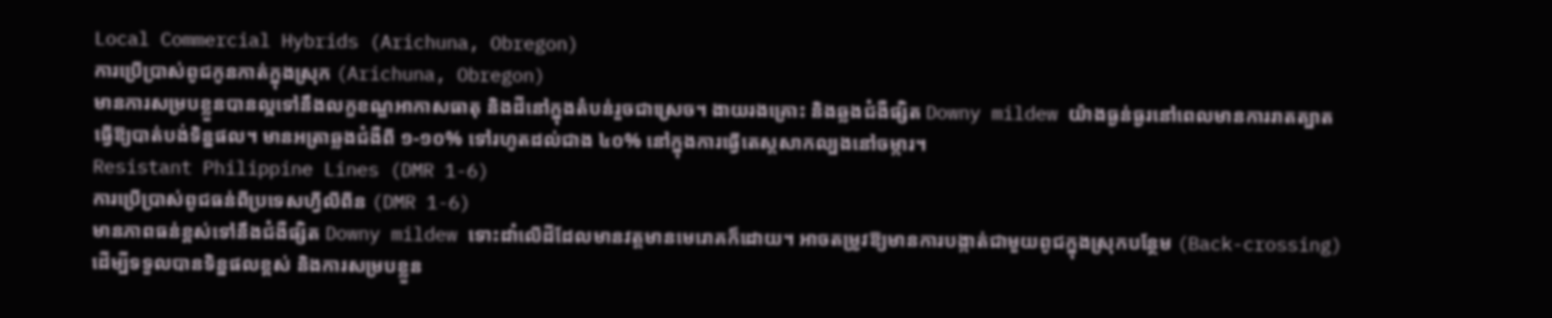Local Commercial Hybrids (Arichuna, Obregon)
ការប្រើប្រាស់ពូជកូនកាត់ក្នុងស្រុក (Arichuna, Obregon)
មានការសម្របខ្លួនបានល្អទៅនឹងលក្ខខណ្ឌអាកាសធាតុ និងដីនៅក្នុងតំបន់រួចជាស្រេច។ ងាយរងគ្រោះ និងឆ្លងជំងឺផ្សិត Downy mildew យ៉ាងធ្ងន់ធ្ងរនៅពេលមានការរាតត្បាត ធ្វើឱ្យបាត់បង់ទិន្នផល។ មានអត្រាឆ្លងជំងឺពី ១-១០% ទៅរហូតដល់ជាង ៤០% នៅក្នុងការធ្វើតេស្តសាកល្បងនៅចម្ការ។
Resistant Philippine Lines (DMR 1-6)
ការប្រើប្រាស់ពូជធន់ពីប្រទេសហ្វីលីពីន (DMR 1-6)
មានភាពធន់ខ្ពស់ទៅនឹងជំងឺផ្សិត Downy mildew ទោះដាំលើដីដែលមានវត្តមានមេរោគក៏ដោយ។ អាចតម្រូវឱ្យមានការបង្កាត់ជាមួយពូជក្នុងស្រុកបន្ថែម (Back-crossing) ដើម្បីទទួលបានទិន្នផលខ្ពស់ និងការសម្របខ្លួន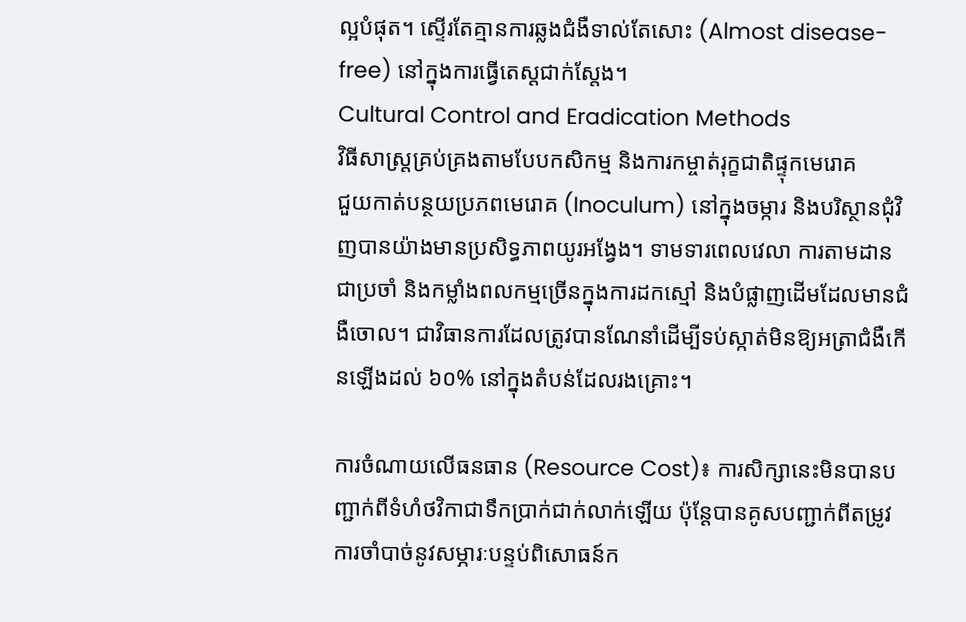ល្អបំផុត។ ស្ទើរតែគ្មានការឆ្លងជំងឺទាល់តែសោះ (Almost disease-free) នៅក្នុងការធ្វើតេស្តជាក់ស្តែង។
Cultural Control and Eradication Methods
វិធីសាស្ត្រគ្រប់គ្រងតាមបែបកសិកម្ម និងការកម្ចាត់រុក្ខជាតិផ្ទុកមេរោគ
ជួយកាត់បន្ថយប្រភពមេរោគ (Inoculum) នៅក្នុងចម្ការ និងបរិស្ថានជុំវិញបានយ៉ាងមានប្រសិទ្ធភាពយូរអង្វែង។ ទាមទារពេលវេលា ការតាមដានជាប្រចាំ និងកម្លាំងពលកម្មច្រើនក្នុងការដកស្មៅ និងបំផ្លាញដើមដែលមានជំងឺចោល។ ជាវិធានការដែលត្រូវបានណែនាំដើម្បីទប់ស្កាត់មិនឱ្យអត្រាជំងឺកើនឡើងដល់ ៦០% នៅក្នុងតំបន់ដែលរងគ្រោះ។

ការចំណាយលើធនធាន (Resource Cost)៖ ការសិក្សានេះមិនបានបញ្ជាក់ពីទំហំថវិកាជាទឹកប្រាក់ជាក់លាក់ឡើយ ប៉ុន្តែបានគូសបញ្ជាក់ពីតម្រូវការចាំបាច់នូវសម្ភារៈបន្ទប់ពិសោធន៍ក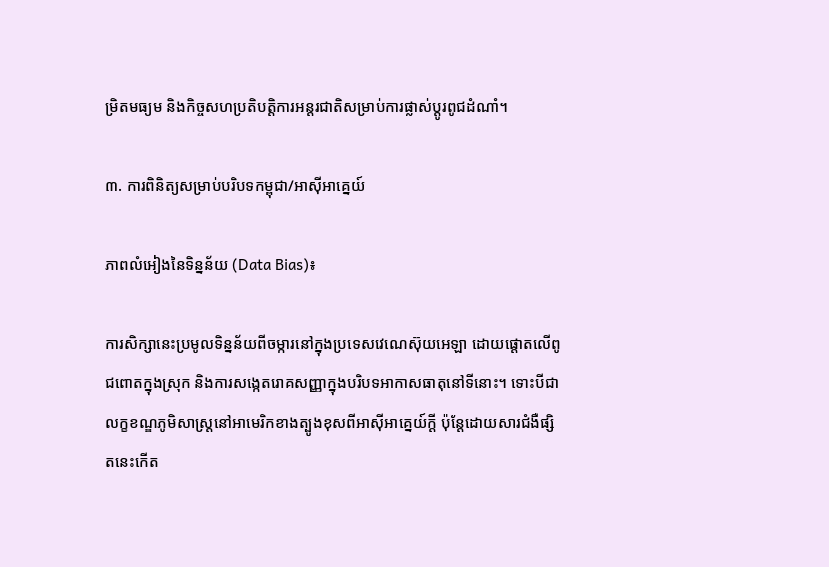ម្រិតមធ្យម និងកិច្ចសហប្រតិបត្តិការអន្តរជាតិសម្រាប់ការផ្លាស់ប្តូរពូជដំណាំ។

៣. ការពិនិត្យសម្រាប់បរិបទកម្ពុជា/អាស៊ីអាគ្នេយ៍

ភាពលំអៀងនៃទិន្នន័យ (Data Bias)៖

ការសិក្សានេះប្រមូលទិន្នន័យពីចម្ការនៅក្នុងប្រទេសវេណេស៊ុយអេឡា ដោយផ្តោតលើពូជពោតក្នុងស្រុក និងការសង្កេតរោគសញ្ញាក្នុងបរិបទអាកាសធាតុនៅទីនោះ។ ទោះបីជាលក្ខខណ្ឌភូមិសាស្ត្រនៅអាមេរិកខាងត្បូងខុសពីអាស៊ីអាគ្នេយ៍ក្តី ប៉ុន្តែដោយសារជំងឺផ្សិតនេះកើត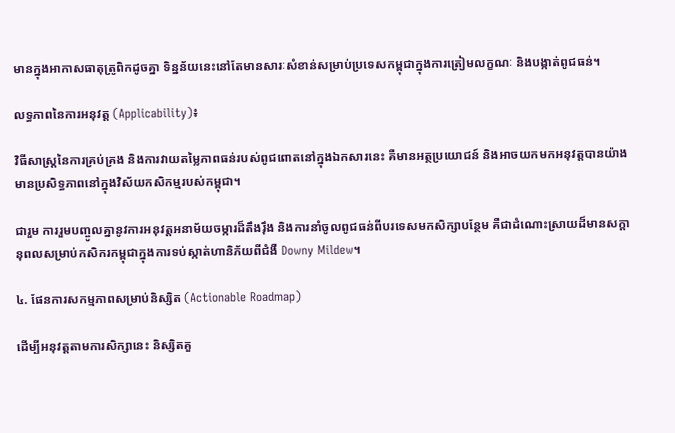មានក្នុងអាកាសធាតុត្រូពិកដូចគ្នា ទិន្នន័យនេះនៅតែមានសារៈសំខាន់សម្រាប់ប្រទេសកម្ពុជាក្នុងការត្រៀមលក្ខណៈ និងបង្កាត់ពូជធន់។

លទ្ធភាពនៃការអនុវត្ត (Applicability)៖

វិធីសាស្ត្រនៃការគ្រប់គ្រង និងការវាយតម្លៃភាពធន់របស់ពូជពោតនៅក្នុងឯកសារនេះ គឺមានអត្ថប្រយោជន៍ និងអាចយកមកអនុវត្តបានយ៉ាងមានប្រសិទ្ធភាពនៅក្នុងវិស័យកសិកម្មរបស់កម្ពុជា។

ជារួម ការរួមបញ្ចូលគ្នានូវការអនុវត្តអនាម័យចម្ការដ៏តឹងរ៉ឹង និងការនាំចូលពូជធន់ពីបរទេសមកសិក្សាបន្ថែម គឺជាដំណោះស្រាយដ៏មានសក្តានុពលសម្រាប់កសិករកម្ពុជាក្នុងការទប់ស្កាត់ហានិភ័យពីជំងឺ Downy Mildew។

៤. ផែនការសកម្មភាពសម្រាប់និស្សិត (Actionable Roadmap)

ដើម្បីអនុវត្តតាមការសិក្សានេះ និស្សិតគួ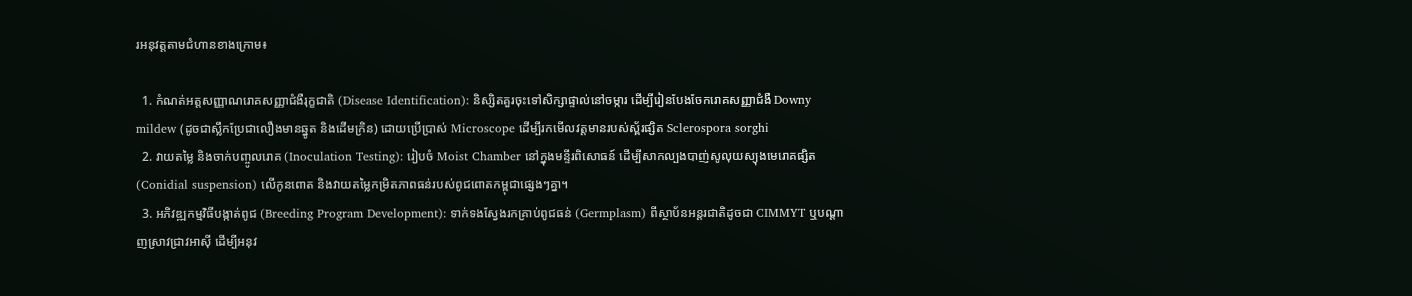រអនុវត្តតាមជំហានខាងក្រោម៖

  1. កំណត់អត្តសញ្ញាណរោគសញ្ញាជំងឺរុក្ខជាតិ (Disease Identification): និស្សិតគួរចុះទៅសិក្សាផ្ទាល់នៅចម្ការ ដើម្បីរៀនបែងចែករោគសញ្ញាជំងឺ Downy mildew (ដូចជាស្លឹកប្រែជាលឿងមានឆ្នូត និងដើមក្រិន) ដោយប្រើប្រាស់ Microscope ដើម្បីរកមើលវត្តមានរបស់ស្ព័រផ្សិត Sclerospora sorghi
  2. វាយតម្លៃ និងចាក់បញ្ចូលរោគ (Inoculation Testing): រៀបចំ Moist Chamber នៅក្នុងមន្ទីរពិសោធន៍ ដើម្បីសាកល្បងបាញ់សូលុយស្យុងមេរោគផ្សិត (Conidial suspension) លើកូនពោត និងវាយតម្លៃកម្រិតភាពធន់របស់ពូជពោតកម្ពុជាផ្សេងៗគ្នា។
  3. អភិវឌ្ឍកម្មវិធីបង្កាត់ពូជ (Breeding Program Development): ទាក់ទងស្វែងរកគ្រាប់ពូជធន់ (Germplasm) ពីស្ថាប័នអន្តរជាតិដូចជា CIMMYT ឬបណ្តាញស្រាវជ្រាវអាស៊ី ដើម្បីអនុវ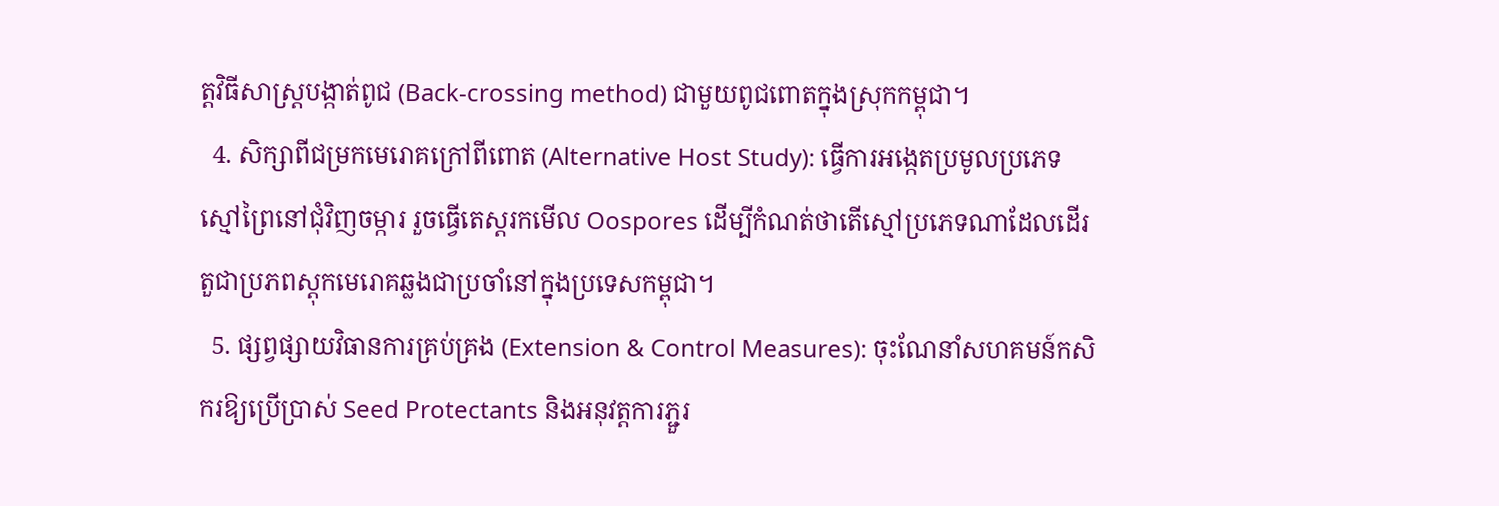ត្តវិធីសាស្ត្របង្កាត់ពូជ (Back-crossing method) ជាមួយពូជពោតក្នុងស្រុកកម្ពុជា។
  4. សិក្សាពីជម្រកមេរោគក្រៅពីពោត (Alternative Host Study): ធ្វើការអង្កេតប្រមូលប្រភេទស្មៅព្រៃនៅជុំវិញចម្ការ រួចធ្វើតេស្តរកមើល Oospores ដើម្បីកំណត់ថាតើស្មៅប្រភេទណាដែលដើរតួជាប្រភពស្តុកមេរោគឆ្លងជាប្រចាំនៅក្នុងប្រទេសកម្ពុជា។
  5. ផ្សព្វផ្សាយវិធានការគ្រប់គ្រង (Extension & Control Measures): ចុះណែនាំសហគមន៍កសិករឱ្យប្រើប្រាស់ Seed Protectants និងអនុវត្តការភ្ជួរ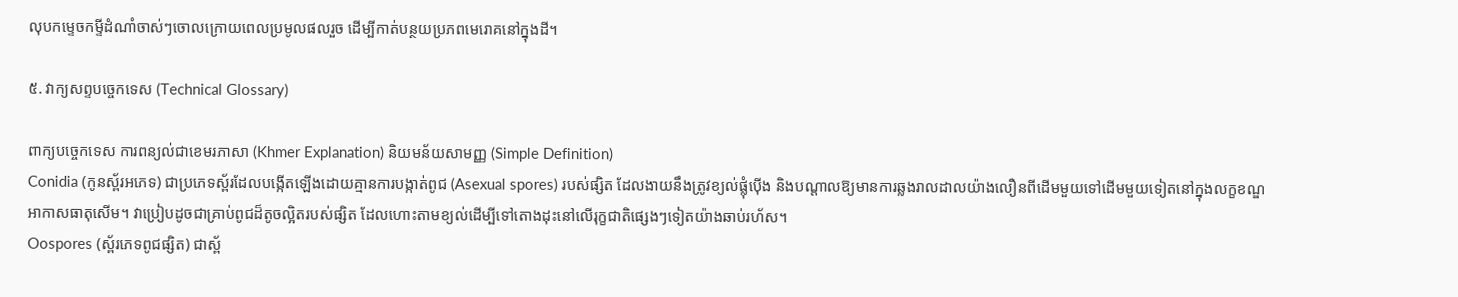លុបកម្ទេចកម្ទីដំណាំចាស់ៗចោលក្រោយពេលប្រមូលផលរួច ដើម្បីកាត់បន្ថយប្រភពមេរោគនៅក្នុងដី។

៥. វាក្យសព្ទបច្ចេកទេស (Technical Glossary)

ពាក្យបច្ចេកទេស ការពន្យល់ជាខេមរភាសា (Khmer Explanation) និយមន័យសាមញ្ញ (Simple Definition)
Conidia (កូនស្ព័រអភេទ) ជាប្រភេទស្ព័រដែលបង្កើតឡើងដោយគ្មានការបង្កាត់ពូជ (Asexual spores) របស់ផ្សិត ដែលងាយនឹងត្រូវខ្យល់ផ្លុំប៉ើង និងបណ្តាលឱ្យមានការឆ្លងរាលដាលយ៉ាងលឿនពីដើមមួយទៅដើមមួយទៀតនៅក្នុងលក្ខខណ្ឌអាកាសធាតុសើម។ វាប្រៀបដូចជាគ្រាប់ពូជដ៏តូចល្អិតរបស់ផ្សិត ដែលហោះតាមខ្យល់ដើម្បីទៅតោងដុះនៅលើរុក្ខជាតិផ្សេងៗទៀតយ៉ាងឆាប់រហ័ស។
Oospores (ស្ព័រភេទពូជផ្សិត) ជាស្ព័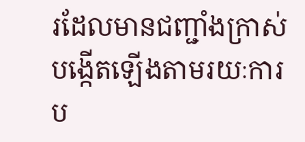រដែលមានជញ្ជាំងក្រាស់ បង្កើតឡើងតាមរយៈការប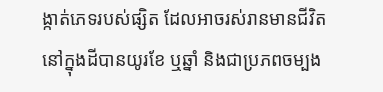ង្កាត់ភេទរបស់ផ្សិត ដែលអាចរស់រានមានជីវិតនៅក្នុងដីបានយូរខែ ឬឆ្នាំ និងជាប្រភពចម្បង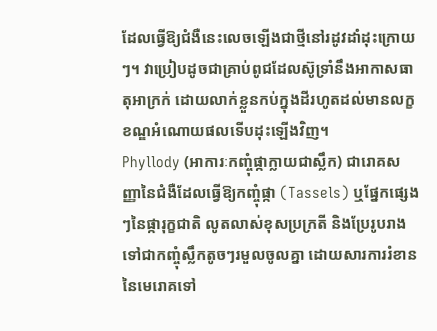ដែលធ្វើឱ្យជំងឺនេះលេចឡើងជាថ្មីនៅរដូវដាំដុះក្រោយៗ។ វាប្រៀបដូចជាគ្រាប់ពូជដែលស៊ូទ្រាំនឹងអាកាសធាតុអាក្រក់ ដោយលាក់ខ្លួនកប់ក្នុងដីរហូតដល់មានលក្ខខណ្ឌអំណោយផលទើបដុះឡើងវិញ។
Phyllody (អាការៈកញ្ចុំផ្កាក្លាយជាស្លឹក) ជារោគសញ្ញានៃជំងឺដែលធ្វើឱ្យកញ្ចុំផ្កា (Tassels) ឬផ្នែកផ្សេងៗនៃផ្ការុក្ខជាតិ លូតលាស់ខុសប្រក្រតី និងប្រែរូបរាងទៅជាកញ្ចុំស្លឹកតូចៗរមួលចូលគ្នា ដោយសារការរំខាននៃមេរោគទៅ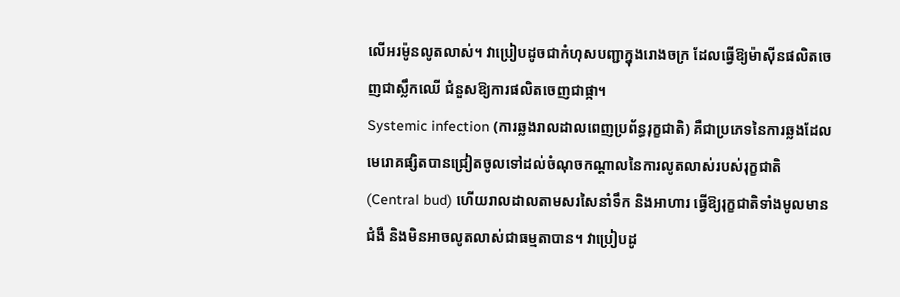លើអរម៉ូនលូតលាស់។ វាប្រៀបដូចជាកំហុសបញ្ជាក្នុងរោងចក្រ ដែលធ្វើឱ្យម៉ាស៊ីនផលិតចេញជាស្លឹកឈើ ជំនួសឱ្យការផលិតចេញជាផ្កា។
Systemic infection (ការឆ្លងរាលដាលពេញប្រព័ន្ធរុក្ខជាតិ) គឺជាប្រភេទនៃការឆ្លងដែលមេរោគផ្សិតបានជ្រៀតចូលទៅដល់ចំណុចកណ្តាលនៃការលូតលាស់របស់រុក្ខជាតិ (Central bud) ហើយរាលដាលតាមសរសៃនាំទឹក និងអាហារ ធ្វើឱ្យរុក្ខជាតិទាំងមូលមានជំងឺ និងមិនអាចលូតលាស់ជាធម្មតាបាន។ វាប្រៀបដូ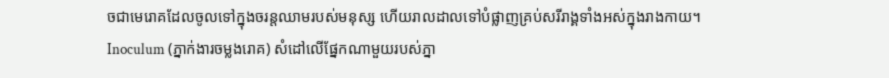ចជាមេរោគដែលចូលទៅក្នុងចរន្តឈាមរបស់មនុស្ស ហើយរាលដាលទៅបំផ្លាញគ្រប់សរីរាង្គទាំងអស់ក្នុងរាងកាយ។
Inoculum (ភ្នាក់ងារចម្លងរោគ) សំដៅលើផ្នែកណាមួយរបស់ភ្នា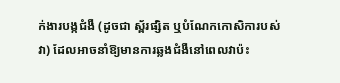ក់ងារបង្កជំងឺ (ដូចជា ស្ព័រផ្សិត ឬបំណែកកោសិការបស់វា) ដែលអាចនាំឱ្យមានការឆ្លងជំងឺនៅពេលវាប៉ះ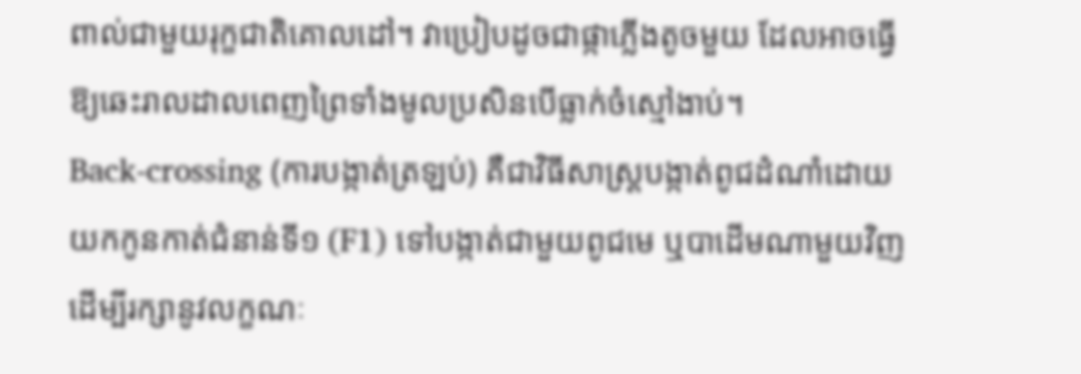ពាល់ជាមួយរុក្ខជាតិគោលដៅ។ វាប្រៀបដូចជាផ្កាភ្លើងតូចមួយ ដែលអាចធ្វើឱ្យឆេះរាលដាលពេញព្រៃទាំងមូលប្រសិនបើធ្លាក់ចំស្មៅងាប់។
Back-crossing (ការបង្កាត់ត្រឡប់) គឺជាវិធីសាស្ត្របង្កាត់ពូជដំណាំដោយយកកូនកាត់ជំនាន់ទី១ (F1) ទៅបង្កាត់ជាមួយពូជមេ ឬបាដើមណាមួយវិញ ដើម្បីរក្សានូវលក្ខណៈ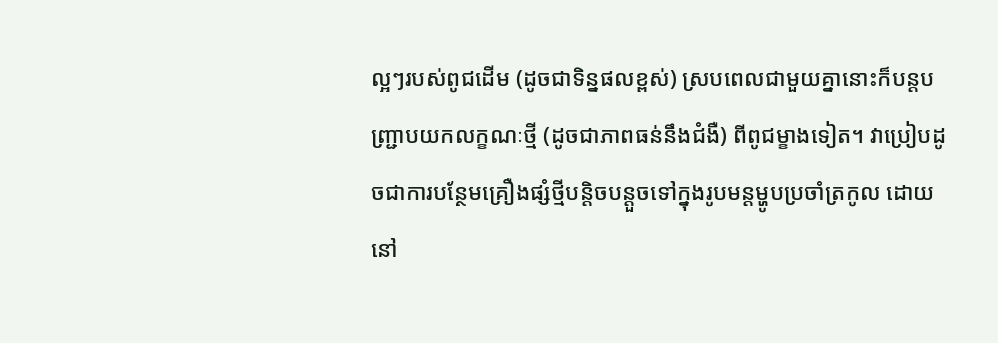ល្អៗរបស់ពូជដើម (ដូចជាទិន្នផលខ្ពស់) ស្របពេលជាមួយគ្នានោះក៏បន្តបញ្ជ្រាបយកលក្ខណៈថ្មី (ដូចជាភាពធន់នឹងជំងឺ) ពីពូជម្ខាងទៀត។ វាប្រៀបដូចជាការបន្ថែមគ្រឿងផ្សំថ្មីបន្តិចបន្តួចទៅក្នុងរូបមន្តម្ហូបប្រចាំត្រកូល ដោយនៅ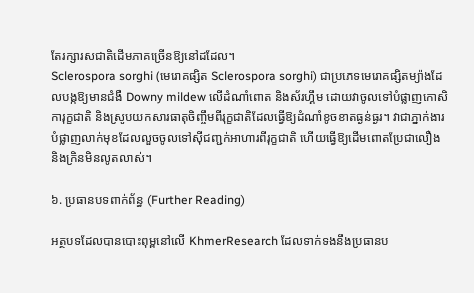តែរក្សារសជាតិដើមភាគច្រើនឱ្យនៅដដែល។
Sclerospora sorghi (មេរោគផ្សិត Sclerospora sorghi) ជាប្រភេទមេរោគផ្សិតម្យ៉ាងដែលបង្កឱ្យមានជំងឺ Downy mildew លើដំណាំពោត និងស័រហ្គឹម ដោយវាចូលទៅបំផ្លាញកោសិការុក្ខជាតិ និងស្រូបយកសារធាតុចិញ្ចឹមពីរុក្ខជាតិដែលធ្វើឱ្យដំណាំខូចខាតធ្ងន់ធ្ងរ។ វាជាភ្នាក់ងារបំផ្លាញលាក់មុខដែលលួចចូលទៅស៊ីជញ្ជក់អាហារពីរុក្ខជាតិ ហើយធ្វើឱ្យដើមពោតប្រែជាលឿង និងក្រិនមិនលូតលាស់។

៦. ប្រធានបទពាក់ព័ន្ធ (Further Reading)

អត្ថបទដែលបានបោះពុម្ពនៅលើ KhmerResearch ដែលទាក់ទងនឹងប្រធានប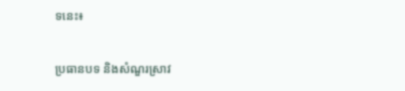ទនេះ៖

ប្រធានបទ និងសំណួរស្រាវ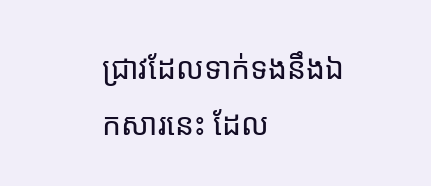ជ្រាវដែលទាក់ទងនឹងឯកសារនេះ ដែល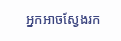អ្នកអាចស្វែងរក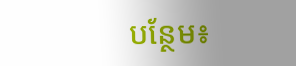បន្ថែម៖